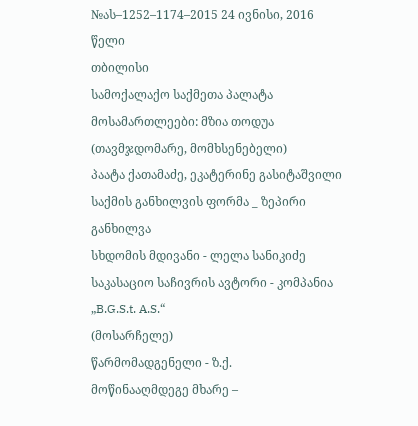№ას–1252–1174–2015 24 ივნისი, 2016 წელი
თბილისი
სამოქალაქო საქმეთა პალატა
მოსამართლეები: მზია თოდუა (თავმჯდომარე, მომხსენებელი)
პაატა ქათამაძე, ეკატერინე გასიტაშვილი
საქმის განხილვის ფორმა _ ზეპირი განხილვა
სხდომის მდივანი - ლელა სანიკიძე
საკასაციო საჩივრის ავტორი - კომპანია „B.G.S.t. A.S.“
(მოსარჩელე)
წარმომადგენელი - ზ.ქ.
მოწინააღმდეგე მხარე –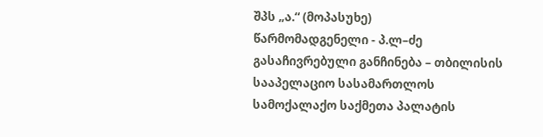შპს „ა.“ (მოპასუხე)
წარმომადგენელი - პ.ლ–ძე
გასაჩივრებული განჩინება – თბილისის სააპელაციო სასამართლოს სამოქალაქო საქმეთა პალატის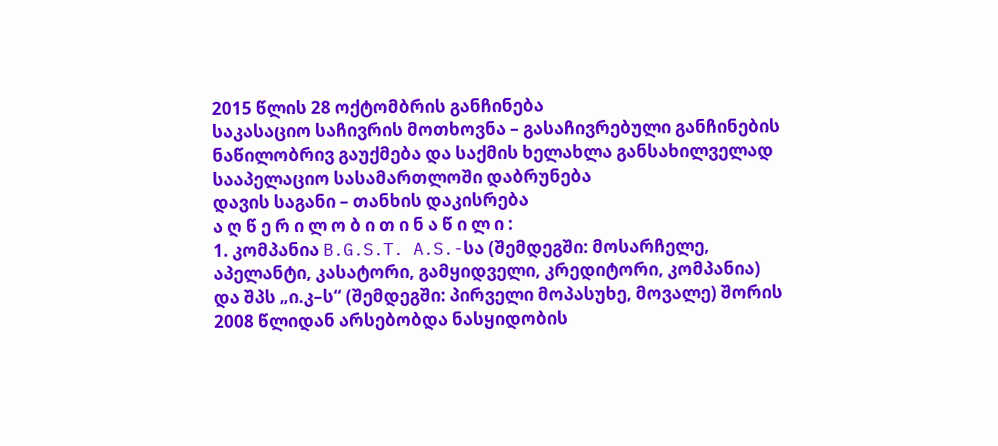2015 წლის 28 ოქტომბრის განჩინება
საკასაციო საჩივრის მოთხოვნა – გასაჩივრებული განჩინების ნაწილობრივ გაუქმება და საქმის ხელახლა განსახილველად სააპელაციო სასამართლოში დაბრუნება
დავის საგანი – თანხის დაკისრება
ა ღ წ ე რ ი ლ ო ბ ი თ ი ნ ა წ ი ლ ი :
1. კომპანია B.G.S.T. A.S.-სა (შემდეგში: მოსარჩელე, აპელანტი, კასატორი, გამყიდველი, კრედიტორი, კომპანია) და შპს „ი.კ–ს“ (შემდეგში: პირველი მოპასუხე, მოვალე) შორის 2008 წლიდან არსებობდა ნასყიდობის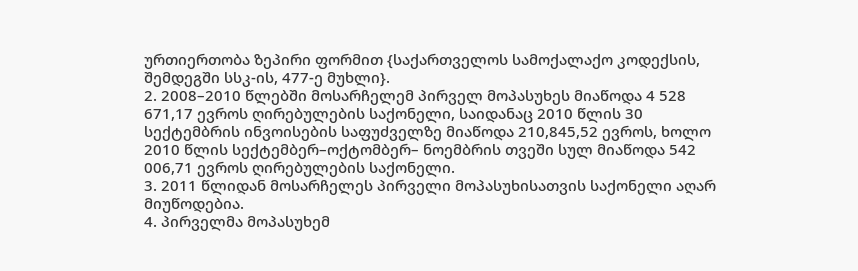ურთიერთობა ზეპირი ფორმით {საქართველოს სამოქალაქო კოდექსის, შემდეგში სსკ-ის, 477-ე მუხლი}.
2. 2008–2010 წლებში მოსარჩელემ პირველ მოპასუხეს მიაწოდა 4 528 671,17 ევროს ღირებულების საქონელი, საიდანაც 2010 წლის 30 სექტემბრის ინვოისების საფუძველზე მიაწოდა 210,845,52 ევროს, ხოლო 2010 წლის სექტემბერ–ოქტომბერ– ნოემბრის თვეში სულ მიაწოდა 542 006,71 ევროს ღირებულების საქონელი.
3. 2011 წლიდან მოსარჩელეს პირველი მოპასუხისათვის საქონელი აღარ მიუწოდებია.
4. პირველმა მოპასუხემ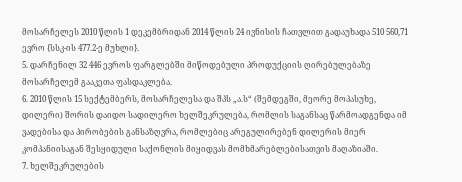მოსარჩელეს 2010 წლის 1 დეკემბრიდან 2014 წლის 24 ივნისის ჩათვლით გადაუხადა 510 560,71 ევრო {სსკ-ის 477.2-ე მუხლი}.
5. დარჩენილ 32 446 ევროს ფარგლებში მიწოდებული პროდუქციის ღირებულებაზე მოსარჩელემ გააკეთა ფასდაკლება.
6. 2010 წლის 15 სექტემბერს, მოსარჩელესა და შპს „ა.ს“ (შემდეგში, მეორე მოპასუხე, დილერი) შორის დაიდო სადილერო ხელშეკრულება, რომლის საგანსაც წარმოადგენდა იმ ვადებისა და პირობების განსაზღვრა, რომლებიც არეგულირებენ დილერის მიერ კომპანიისაგან შესყიდული საქონლის მიყიდვას მომხმარებლებისათვის მაღაზიაში.
7. ხელშეკრულების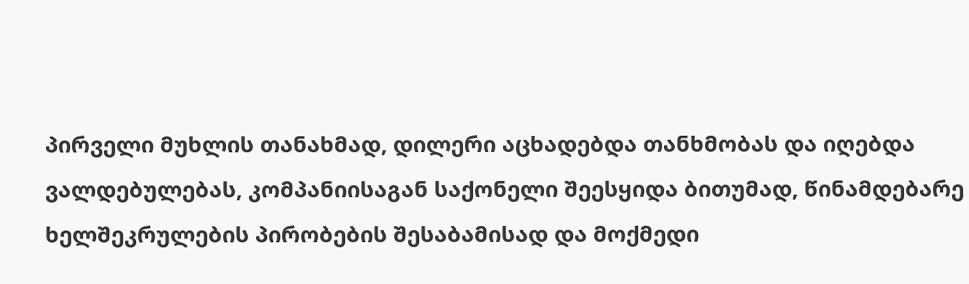პირველი მუხლის თანახმად, დილერი აცხადებდა თანხმობას და იღებდა ვალდებულებას, კომპანიისაგან საქონელი შეესყიდა ბითუმად, წინამდებარე ხელშეკრულების პირობების შესაბამისად და მოქმედი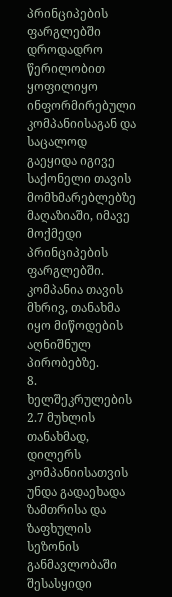პრინციპების ფარგლებში დროდადრო წერილობით ყოფილიყო ინფორმირებული კომპანიისაგან და საცალოდ გაეყიდა იგივე საქონელი თავის მომხმარებლებზე მაღაზიაში, იმავე მოქმედი პრინციპების ფარგლებში. კომპანია თავის მხრივ, თანახმა იყო მიწოდების აღნიშნულ პირობებზე.
8. ხელშეკრულების 2.7 მუხლის თანახმად, დილერს კომპანიისათვის უნდა გადაეხადა ზამთრისა და ზაფხულის სეზონის განმავლობაში შესასყიდი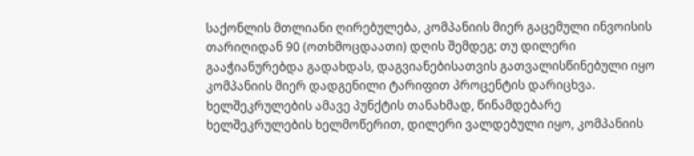საქონლის მთლიანი ღირებულება, კომპანიის მიერ გაცემული ინვოისის თარიღიდან 90 (ოთხმოცდაათი) დღის შემდეგ; თუ დილერი გააჭიანურებდა გადახდას, დაგვიანებისათვის გათვალისწინებული იყო კომპანიის მიერ დადგენილი ტარიფით პროცენტის დარიცხვა. ხელშეკრულების ამავე პუნქტის თანახმად, წინამდებარე ხელშეკრულების ხელმოწერით, დილერი ვალდებული იყო, კომპანიის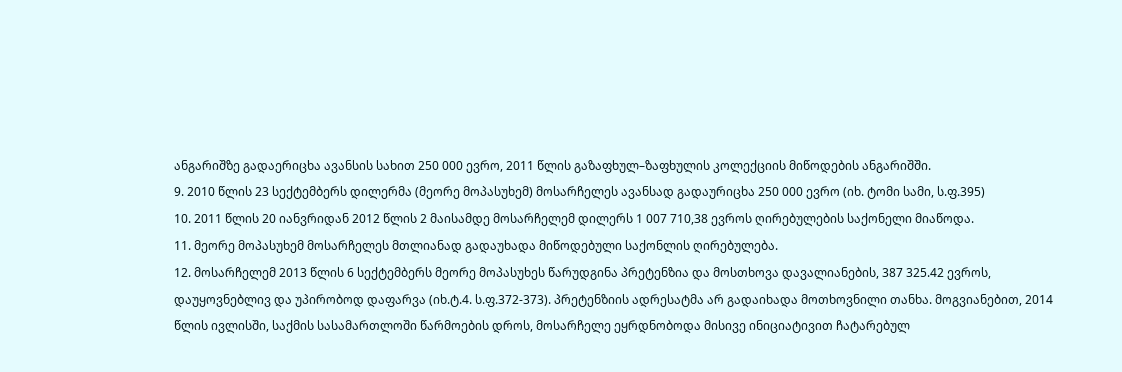ანგარიშზე გადაერიცხა ავანსის სახით 250 000 ევრო, 2011 წლის გაზაფხულ–ზაფხულის კოლექციის მიწოდების ანგარიშში.
9. 2010 წლის 23 სექტემბერს დილერმა (მეორე მოპასუხემ) მოსარჩელეს ავანსად გადაურიცხა 250 000 ევრო (იხ. ტომი სამი, ს.ფ.395)
10. 2011 წლის 20 იანვრიდან 2012 წლის 2 მაისამდე მოსარჩელემ დილერს 1 007 710,38 ევროს ღირებულების საქონელი მიაწოდა.
11. მეორე მოპასუხემ მოსარჩელეს მთლიანად გადაუხადა მიწოდებული საქონლის ღირებულება.
12. მოსარჩელემ 2013 წლის 6 სექტემბერს მეორე მოპასუხეს წარუდგინა პრეტენზია და მოსთხოვა დავალიანების, 387 325.42 ევროს, დაუყოვნებლივ და უპირობოდ დაფარვა (იხ.ტ.4. ს.ფ.372-373). პრეტენზიის ადრესატმა არ გადაიხადა მოთხოვნილი თანხა. მოგვიანებით, 2014 წლის ივლისში, საქმის სასამართლოში წარმოების დროს, მოსარჩელე ეყრდნობოდა მისივე ინიციატივით ჩატარებულ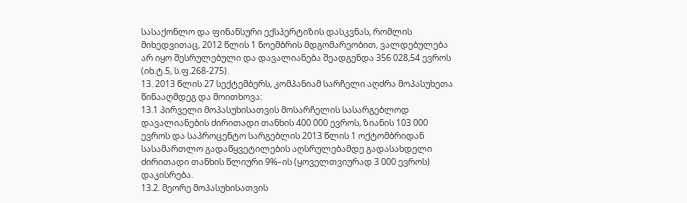სასაქონლო და ფინანსური ექსპერტიზის დასკვნას, რომლის მიხედვითაც, 2012 წლის 1 ნოემბრის მდგომარეობით, ვალდებულება არ იყო შესრულებული და დავალიანება შეადგენდა 356 028,54 ევროს (იხ.ტ.5, ს.ფ.268-275).
13. 2013 წლის 27 სექტემბერს, კომპანიამ სარჩელი აღძრა მოპასუხეთა წინააღმდეგ და მოითხოვა:
13.1 პირველი მოპასუხისათვის მოსარჩელის სასარგებლოდ დავალიანების ძირითადი თანხის 400 000 ევროს, ზიანის 103 000 ევროს და საპროცენტო სარგებლის 2013 წლის 1 ოქტომბრიდან სასამართლო გადაწყვეტილების აღსრულებამდე გადასახდელი ძირითადი თანხის წლიური 9%–ის (ყოველთვიურად 3 000 ევროს) დაკისრება.
13.2. მეორე მოპასუხისათვის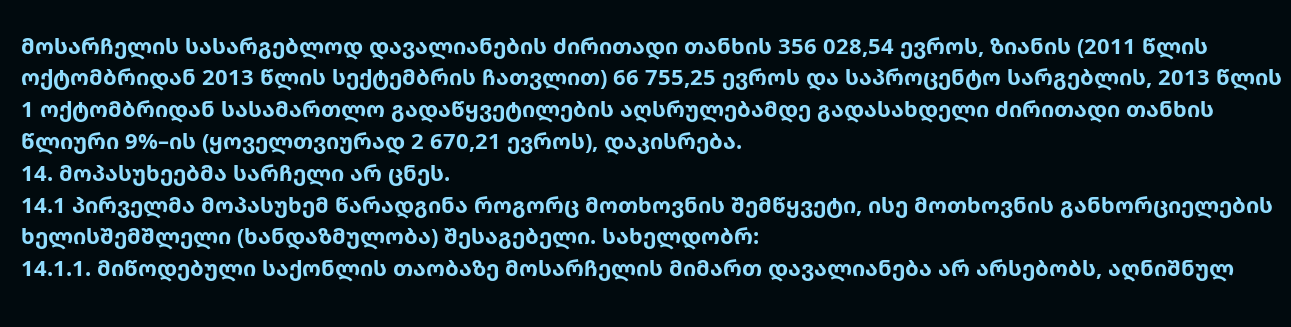მოსარჩელის სასარგებლოდ დავალიანების ძირითადი თანხის 356 028,54 ევროს, ზიანის (2011 წლის ოქტომბრიდან 2013 წლის სექტემბრის ჩათვლით) 66 755,25 ევროს და საპროცენტო სარგებლის, 2013 წლის 1 ოქტომბრიდან სასამართლო გადაწყვეტილების აღსრულებამდე გადასახდელი ძირითადი თანხის წლიური 9%–ის (ყოველთვიურად 2 670,21 ევროს), დაკისრება.
14. მოპასუხეებმა სარჩელი არ ცნეს.
14.1 პირველმა მოპასუხემ წარადგინა როგორც მოთხოვნის შემწყვეტი, ისე მოთხოვნის განხორციელების ხელისშემშლელი (ხანდაზმულობა) შესაგებელი. სახელდობრ:
14.1.1. მიწოდებული საქონლის თაობაზე მოსარჩელის მიმართ დავალიანება არ არსებობს, აღნიშნულ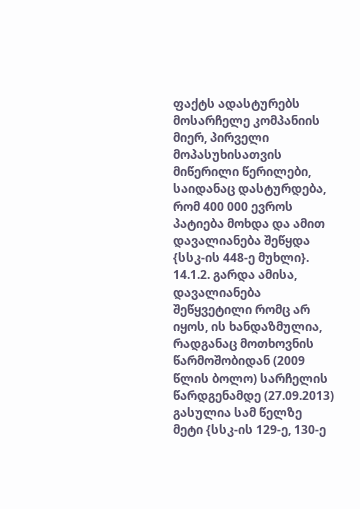ფაქტს ადასტურებს მოსარჩელე კომპანიის მიერ, პირველი მოპასუხისათვის მიწერილი წერილები, საიდანაც დასტურდება, რომ 400 000 ევროს პატიება მოხდა და ამით დავალიანება შეწყდა {სსკ-ის 448-ე მუხლი}.
14.1.2. გარდა ამისა, დავალიანება შეწყვეტილი რომც არ იყოს, ის ხანდაზმულია, რადგანაც მოთხოვნის წარმოშობიდან (2009 წლის ბოლო) სარჩელის წარდგენამდე (27.09.2013) გასულია სამ წელზე მეტი {სსკ-ის 129-ე, 130-ე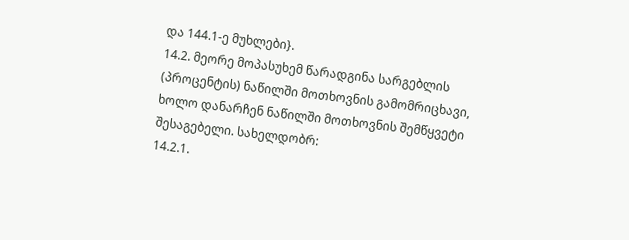და 144.1-ე მუხლები}.
14.2. მეორე მოპასუხემ წარადგინა სარგებლის (პროცენტის) ნაწილში მოთხოვნის გამომრიცხავი, ხოლო დანარჩენ ნაწილში მოთხოვნის შემწყვეტი შესაგებელი. სახელდობრ:
14.2.1.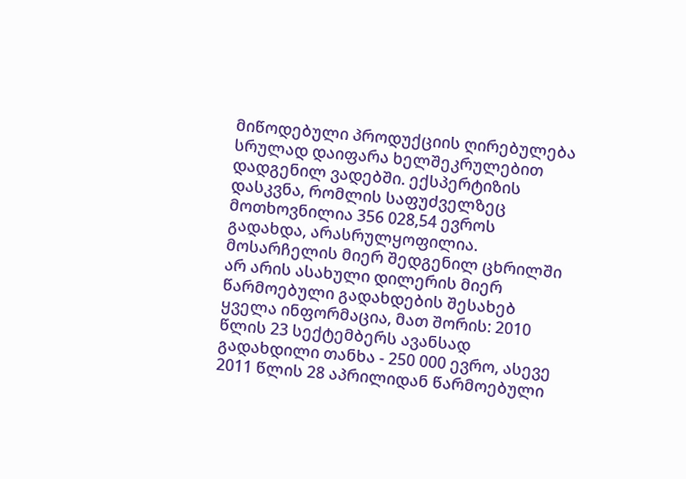მიწოდებული პროდუქციის ღირებულება სრულად დაიფარა ხელშეკრულებით დადგენილ ვადებში. ექსპერტიზის დასკვნა, რომლის საფუძველზეც მოთხოვნილია 356 028,54 ევროს გადახდა, არასრულყოფილია. მოსარჩელის მიერ შედგენილ ცხრილში არ არის ასახული დილერის მიერ წარმოებული გადახდების შესახებ ყველა ინფორმაცია, მათ შორის: 2010 წლის 23 სექტემბერს ავანსად გადახდილი თანხა - 250 000 ევრო, ასევე 2011 წლის 28 აპრილიდან წარმოებული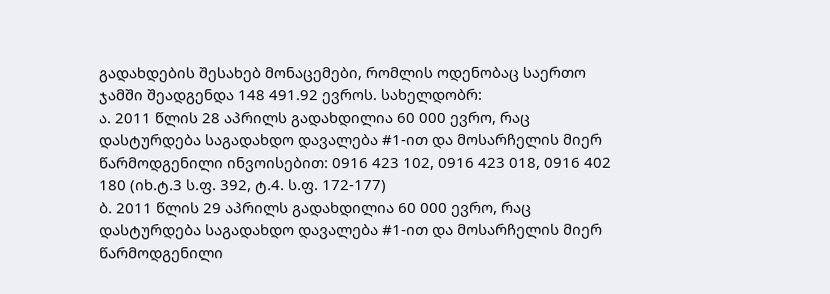გადახდების შესახებ მონაცემები, რომლის ოდენობაც საერთო ჯამში შეადგენდა 148 491.92 ევროს. სახელდობრ:
ა. 2011 წლის 28 აპრილს გადახდილია 60 000 ევრო, რაც დასტურდება საგადახდო დავალება #1-ით და მოსარჩელის მიერ წარმოდგენილი ინვოისებით: 0916 423 102, 0916 423 018, 0916 402 180 (იხ.ტ.3 ს.ფ. 392, ტ.4. ს.ფ. 172-177)
ბ. 2011 წლის 29 აპრილს გადახდილია 60 000 ევრო, რაც დასტურდება საგადახდო დავალება #1-ით და მოსარჩელის მიერ წარმოდგენილი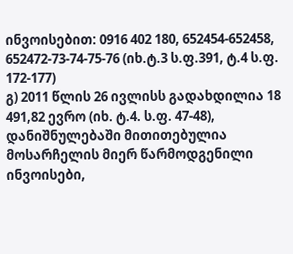ინვოისებით: 0916 402 180, 652454-652458, 652472-73-74-75-76 (იხ.ტ.3 ს.ფ.391, ტ.4 ს.ფ. 172-177)
გ) 2011 წლის 26 ივლისს გადახდილია 18 491,82 ევრო (იხ. ტ.4. ს.ფ. 47-48), დანიშნულებაში მითითებულია მოსარჩელის მიერ წარმოდგენილი ინვოისები,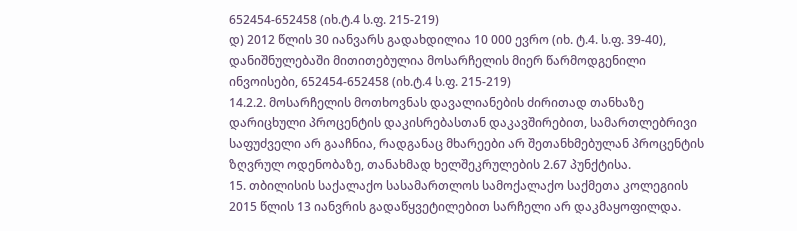652454-652458 (იხ.ტ.4 ს.ფ. 215-219)
დ) 2012 წლის 30 იანვარს გადახდილია 10 000 ევრო (იხ. ტ.4. ს.ფ. 39-40), დანიშნულებაში მითითებულია მოსარჩელის მიერ წარმოდგენილი ინვოისები, 652454-652458 (იხ.ტ.4 ს.ფ. 215-219)
14.2.2. მოსარჩელის მოთხოვნას დავალიანების ძირითად თანხაზე დარიცხული პროცენტის დაკისრებასთან დაკავშირებით, სამართლებრივი საფუძველი არ გააჩნია, რადგანაც მხარეები არ შეთანხმებულან პროცენტის ზღვრულ ოდენობაზე, თანახმად ხელშეკრულების 2.67 პუნქტისა.
15. თბილისის საქალაქო სასამართლოს სამოქალაქო საქმეთა კოლეგიის 2015 წლის 13 იანვრის გადაწყვეტილებით სარჩელი არ დაკმაყოფილდა.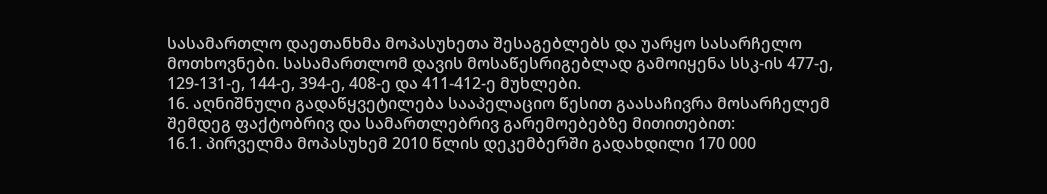სასამართლო დაეთანხმა მოპასუხეთა შესაგებლებს და უარყო სასარჩელო მოთხოვნები. სასამართლომ დავის მოსაწესრიგებლად გამოიყენა სსკ-ის 477-ე, 129-131-ე, 144-ე, 394-ე, 408-ე და 411-412-ე მუხლები.
16. აღნიშნული გადაწყვეტილება სააპელაციო წესით გაასაჩივრა მოსარჩელემ შემდეგ ფაქტობრივ და სამართლებრივ გარემოებებზე მითითებით:
16.1. პირველმა მოპასუხემ 2010 წლის დეკემბერში გადახდილი 170 000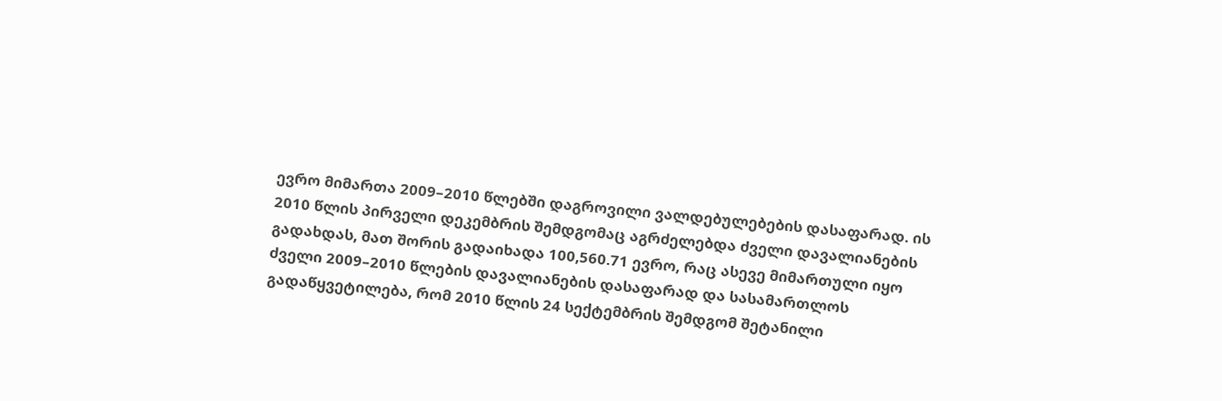ევრო მიმართა 2009–2010 წლებში დაგროვილი ვალდებულებების დასაფარად. ის 2010 წლის პირველი დეკემბრის შემდგომაც აგრძელებდა ძველი დავალიანების გადახდას, მათ შორის გადაიხადა 100,560.71 ევრო, რაც ასევე მიმართული იყო ძველი 2009–2010 წლების დავალიანების დასაფარად და სასამართლოს გადაწყვეტილება, რომ 2010 წლის 24 სექტემბრის შემდგომ შეტანილი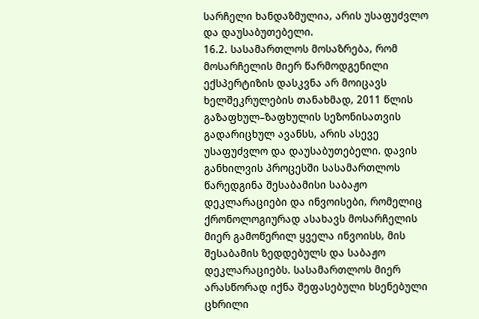სარჩელი ხანდაზმულია, არის უსაფუძვლო და დაუსაბუთებელი.
16.2. სასამართლოს მოსაზრება, რომ მოსარჩელის მიერ წარმოდგენილი ექსპერტიზის დასკვნა არ მოიცავს ხელშეკრულების თანახმად, 2011 წლის გაზაფხულ–ზაფხულის სეზონისათვის გადარიცხულ ავანსს, არის ასევე უსაფუძვლო და დაუსაბუთებელი. დავის განხილვის პროცესში სასამართლოს წარედგინა შესაბამისი საბაჟო დეკლარაციები და ინვოისები, რომელიც ქრონოლოგიურად ასახავს მოსარჩელის მიერ გამოწერილ ყველა ინვოისს, მის შესაბამის ზედდებულს და საბაჟო დეკლარაციებს. სასამართლოს მიერ არასწორად იქნა შეფასებული ხსენებული ცხრილი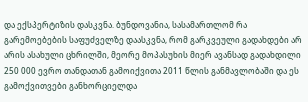და ექსპერტიზის დასკვნა. ბუნდოვანია, სასამართლომ რა გარემოებების საფუძველზე დაასკვნა, რომ გარკვეული გადახდები არ არის ასახული ცხრილში, მეორე მოპასუხის მიერ ავანსად გადახდილი 250 000 ევრო თანდათან გამოიქვითა 2011 წლის განმავლობაში და ეს გამოქვითვები განხორციელდა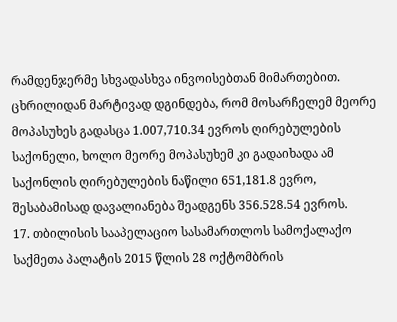რამდენჯერმე სხვადასხვა ინვოისებთან მიმართებით. ცხრილიდან მარტივად დგინდება, რომ მოსარჩელემ მეორე მოპასუხეს გადასცა 1.007,710.34 ევროს ღირებულების საქონელი, ხოლო მეორე მოპასუხემ კი გადაიხადა ამ საქონლის ღირებულების ნაწილი 651,181.8 ევრო, შესაბამისად დავალიანება შეადგენს 356.528.54 ევროს.
17. თბილისის სააპელაციო სასამართლოს სამოქალაქო საქმეთა პალატის 2015 წლის 28 ოქტომბრის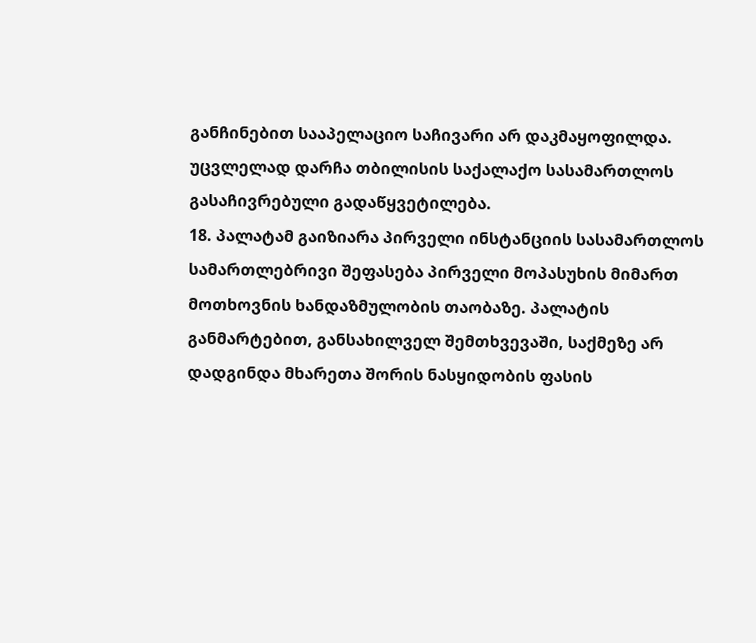განჩინებით სააპელაციო საჩივარი არ დაკმაყოფილდა. უცვლელად დარჩა თბილისის საქალაქო სასამართლოს გასაჩივრებული გადაწყვეტილება.
18. პალატამ გაიზიარა პირველი ინსტანციის სასამართლოს სამართლებრივი შეფასება პირველი მოპასუხის მიმართ მოთხოვნის ხანდაზმულობის თაობაზე. პალატის განმარტებით, განსახილველ შემთხვევაში, საქმეზე არ დადგინდა მხარეთა შორის ნასყიდობის ფასის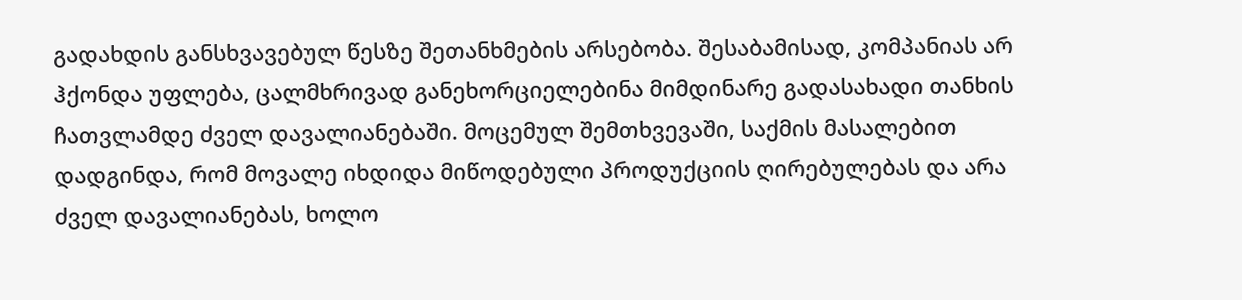გადახდის განსხვავებულ წესზე შეთანხმების არსებობა. შესაბამისად, კომპანიას არ ჰქონდა უფლება, ცალმხრივად განეხორციელებინა მიმდინარე გადასახადი თანხის ჩათვლამდე ძველ დავალიანებაში. მოცემულ შემთხვევაში, საქმის მასალებით დადგინდა, რომ მოვალე იხდიდა მიწოდებული პროდუქციის ღირებულებას და არა ძველ დავალიანებას, ხოლო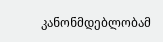კანონმდებლობამ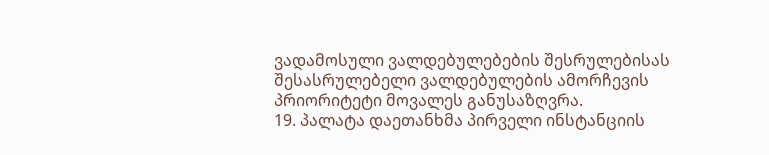ვადამოსული ვალდებულებების შესრულებისას შესასრულებელი ვალდებულების ამორჩევის პრიორიტეტი მოვალეს განუსაზღვრა.
19. პალატა დაეთანხმა პირველი ინსტანციის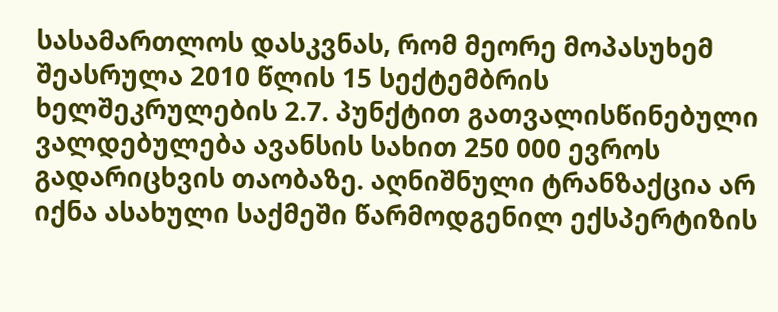სასამართლოს დასკვნას, რომ მეორე მოპასუხემ შეასრულა 2010 წლის 15 სექტემბრის ხელშეკრულების 2.7. პუნქტით გათვალისწინებული ვალდებულება ავანსის სახით 250 000 ევროს გადარიცხვის თაობაზე. აღნიშნული ტრანზაქცია არ იქნა ასახული საქმეში წარმოდგენილ ექსპერტიზის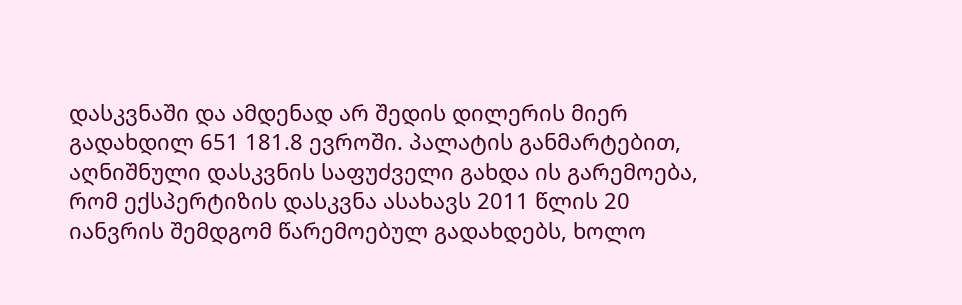დასკვნაში და ამდენად არ შედის დილერის მიერ გადახდილ 651 181.8 ევროში. პალატის განმარტებით, აღნიშნული დასკვნის საფუძველი გახდა ის გარემოება, რომ ექსპერტიზის დასკვნა ასახავს 2011 წლის 20 იანვრის შემდგომ წარემოებულ გადახდებს, ხოლო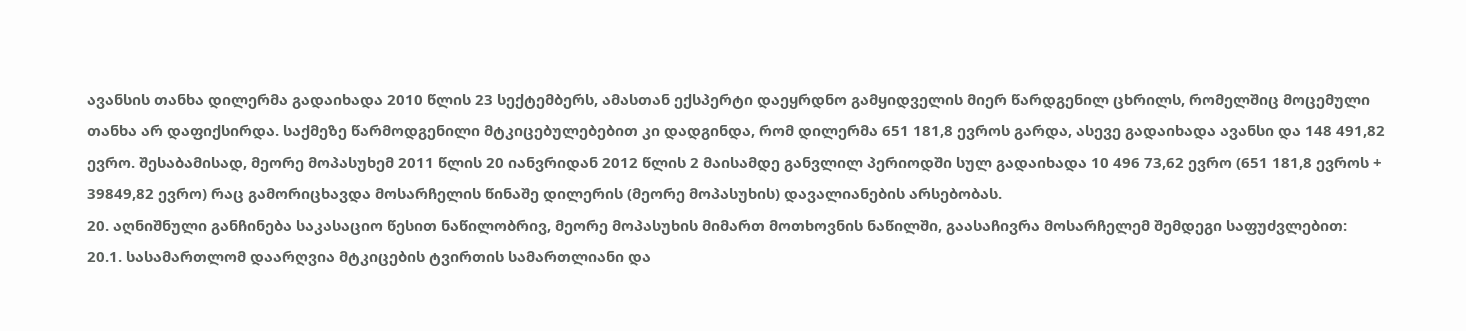ავანსის თანხა დილერმა გადაიხადა 2010 წლის 23 სექტემბერს, ამასთან ექსპერტი დაეყრდნო გამყიდველის მიერ წარდგენილ ცხრილს, რომელშიც მოცემული თანხა არ დაფიქსირდა. საქმეზე წარმოდგენილი მტკიცებულებებით კი დადგინდა, რომ დილერმა 651 181,8 ევროს გარდა, ასევე გადაიხადა ავანსი და 148 491,82 ევრო. შესაბამისად, მეორე მოპასუხემ 2011 წლის 20 იანვრიდან 2012 წლის 2 მაისამდე განვლილ პერიოდში სულ გადაიხადა 10 496 73,62 ევრო (651 181,8 ევროს + 39849,82 ევრო) რაც გამორიცხავდა მოსარჩელის წინაშე დილერის (მეორე მოპასუხის) დავალიანების არსებობას.
20. აღნიშნული განჩინება საკასაციო წესით ნაწილობრივ, მეორე მოპასუხის მიმართ მოთხოვნის ნაწილში, გაასაჩივრა მოსარჩელემ შემდეგი საფუძვლებით:
20.1. სასამართლომ დაარღვია მტკიცების ტვირთის სამართლიანი და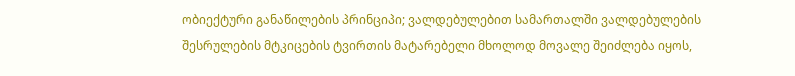ობიექტური განაწილების პრინციპი; ვალდებულებით სამართალში ვალდებულების შესრულების მტკიცების ტვირთის მატარებელი მხოლოდ მოვალე შეიძლება იყოს,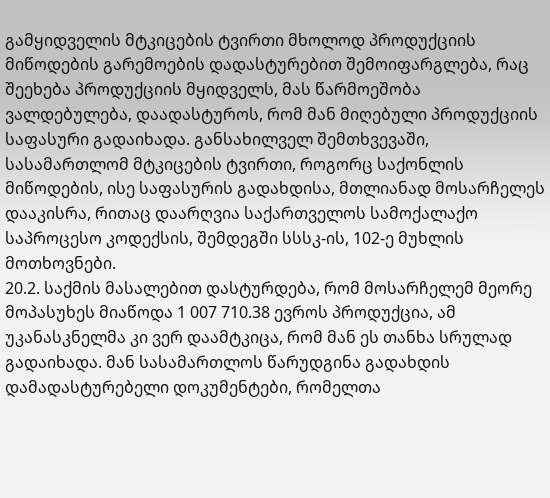გამყიდველის მტკიცების ტვირთი მხოლოდ პროდუქციის მიწოდების გარემოების დადასტურებით შემოიფარგლება, რაც შეეხება პროდუქციის მყიდველს, მას წარმოეშობა ვალდებულება, დაადასტუროს, რომ მან მიღებული პროდუქციის საფასური გადაიხადა. განსახილველ შემთხვევაში, სასამართლომ მტკიცების ტვირთი, როგორც საქონლის მიწოდების, ისე საფასურის გადახდისა, მთლიანად მოსარჩელეს დააკისრა, რითაც დაარღვია საქართველოს სამოქალაქო საპროცესო კოდექსის, შემდეგში სსსკ-ის, 102-ე მუხლის მოთხოვნები.
20.2. საქმის მასალებით დასტურდება, რომ მოსარჩელემ მეორე მოპასუხეს მიაწოდა 1 007 710.38 ევროს პროდუქცია, ამ უკანასკნელმა კი ვერ დაამტკიცა, რომ მან ეს თანხა სრულად გადაიხადა. მან სასამართლოს წარუდგინა გადახდის დამადასტურებელი დოკუმენტები, რომელთა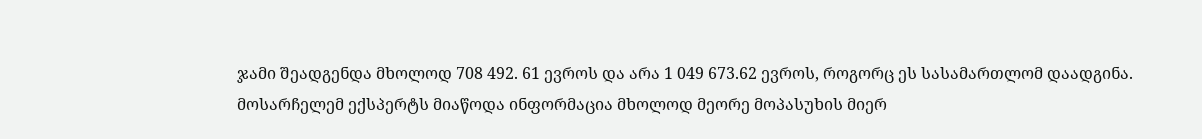ჯამი შეადგენდა მხოლოდ 708 492. 61 ევროს და არა 1 049 673.62 ევროს, როგორც ეს სასამართლომ დაადგინა. მოსარჩელემ ექსპერტს მიაწოდა ინფორმაცია მხოლოდ მეორე მოპასუხის მიერ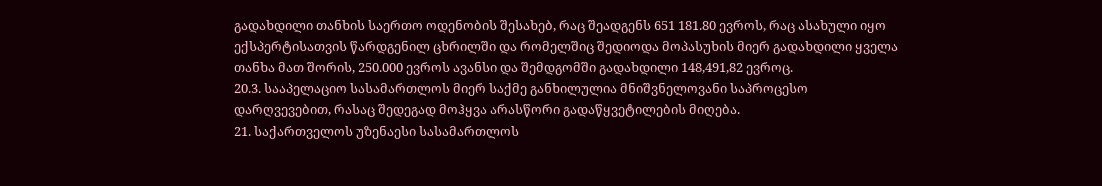გადახდილი თანხის საერთო ოდენობის შესახებ, რაც შეადგენს 651 181.80 ევროს, რაც ასახული იყო ექსპერტისათვის წარდგენილ ცხრილში და რომელშიც შედიოდა მოპასუხის მიერ გადახდილი ყველა თანხა მათ შორის, 250.000 ევროს ავანსი და შემდგომში გადახდილი 148,491,82 ევროც.
20.3. სააპელაციო სასამართლოს მიერ საქმე განხილულია მნიშვნელოვანი საპროცესო დარღვევებით, რასაც შედეგად მოჰყვა არასწორი გადაწყვეტილების მიღება.
21. საქართველოს უზენაესი სასამართლოს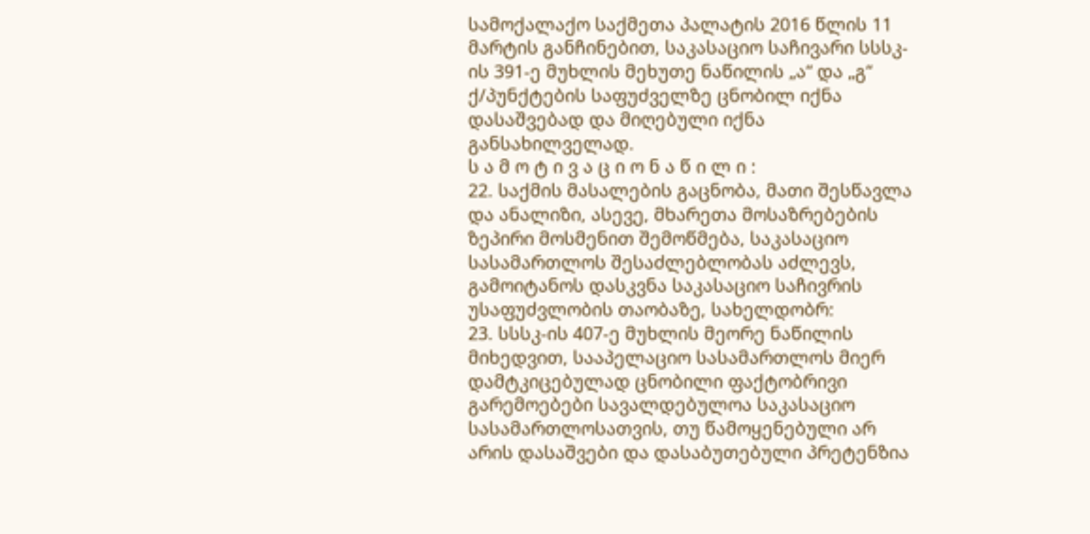სამოქალაქო საქმეთა პალატის 2016 წლის 11 მარტის განჩინებით, საკასაციო საჩივარი სსსკ-ის 391-ე მუხლის მეხუთე ნაწილის „ა“ და „გ“ ქ/პუნქტების საფუძველზე ცნობილ იქნა დასაშვებად და მიღებული იქნა განსახილველად.
ს ა მ ო ტ ი ვ ა ც ი ო ნ ა წ ი ლ ი :
22. საქმის მასალების გაცნობა, მათი შესწავლა და ანალიზი, ასევე, მხარეთა მოსაზრებების ზეპირი მოსმენით შემოწმება, საკასაციო სასამართლოს შესაძლებლობას აძლევს, გამოიტანოს დასკვნა საკასაციო საჩივრის უსაფუძვლობის თაობაზე, სახელდობრ:
23. სსსკ-ის 407-ე მუხლის მეორე ნაწილის მიხედვით, სააპელაციო სასამართლოს მიერ დამტკიცებულად ცნობილი ფაქტობრივი გარემოებები სავალდებულოა საკასაციო სასამართლოსათვის, თუ წამოყენებული არ არის დასაშვები და დასაბუთებული პრეტენზია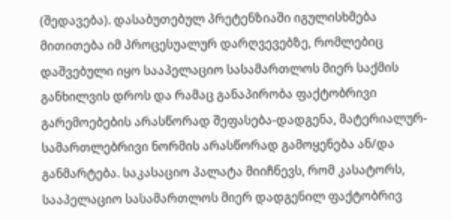(შედავება). დასაბუთებულ პრეტენზიაში იგულისხმება მითითება იმ პროცესუალურ დარღვევებზე, რომლებიც დაშვებული იყო სააპელაციო სასამართლოს მიერ საქმის განხილვის დროს და რამაც განაპირობა ფაქტობრივი გარემოებების არასწორად შეფასება-დადგენა, მატერიალურ-სამართლებრივი ნორმის არასწორად გამოყენება ან/და განმარტება. საკასაციო პალატა მიიჩნევს, რომ კასატორს, სააპელაციო სასამართლოს მიერ დადგენილ ფაქტობრივ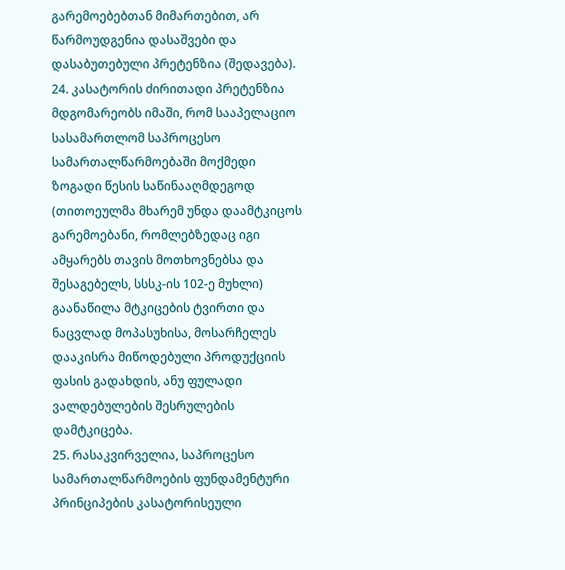გარემოებებთან მიმართებით, არ წარმოუდგენია დასაშვები და დასაბუთებული პრეტენზია (შედავება).
24. კასატორის ძირითადი პრეტენზია მდგომარეობს იმაში, რომ სააპელაციო სასამართლომ საპროცესო სამართალწარმოებაში მოქმედი ზოგადი წესის საწინააღმდეგოდ (თითოეულმა მხარემ უნდა დაამტკიცოს გარემოებანი, რომლებზედაც იგი ამყარებს თავის მოთხოვნებსა და შესაგებელს, სსსკ-ის 102-ე მუხლი) გაანაწილა მტკიცების ტვირთი და ნაცვლად მოპასუხისა, მოსარჩელეს დააკისრა მიწოდებული პროდუქციის ფასის გადახდის, ანუ ფულადი ვალდებულების შესრულების დამტკიცება.
25. რასაკვირველია, საპროცესო სამართალწარმოების ფუნდამენტური პრინციპების კასატორისეული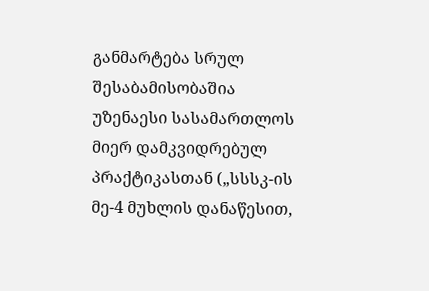განმარტება სრულ შესაბამისობაშია უზენაესი სასამართლოს მიერ დამკვიდრებულ პრაქტიკასთან („სსსკ-ის მე-4 მუხლის დანაწესით,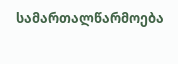სამართალწარმოება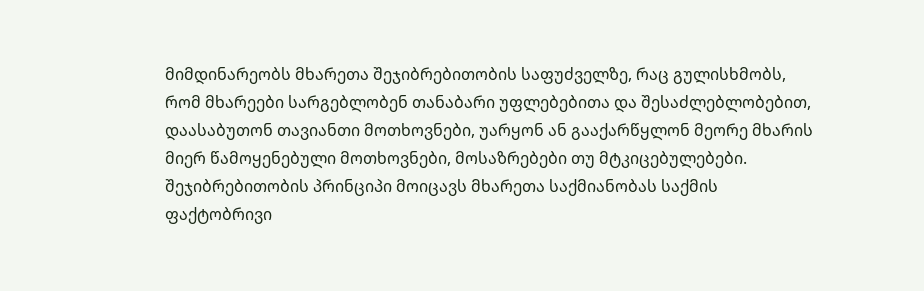მიმდინარეობს მხარეთა შეჯიბრებითობის საფუძველზე, რაც გულისხმობს, რომ მხარეები სარგებლობენ თანაბარი უფლებებითა და შესაძლებლობებით, დაასაბუთონ თავიანთი მოთხოვნები, უარყონ ან გააქარწყლონ მეორე მხარის მიერ წამოყენებული მოთხოვნები, მოსაზრებები თუ მტკიცებულებები. შეჯიბრებითობის პრინციპი მოიცავს მხარეთა საქმიანობას საქმის ფაქტობრივი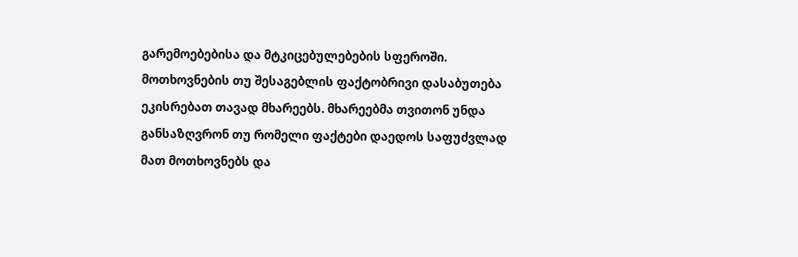გარემოებებისა და მტკიცებულებების სფეროში. მოთხოვნების თუ შესაგებლის ფაქტობრივი დასაბუთება ეკისრებათ თავად მხარეებს. მხარეებმა თვითონ უნდა განსაზღვრონ თუ რომელი ფაქტები დაედოს საფუძვლად მათ მოთხოვნებს და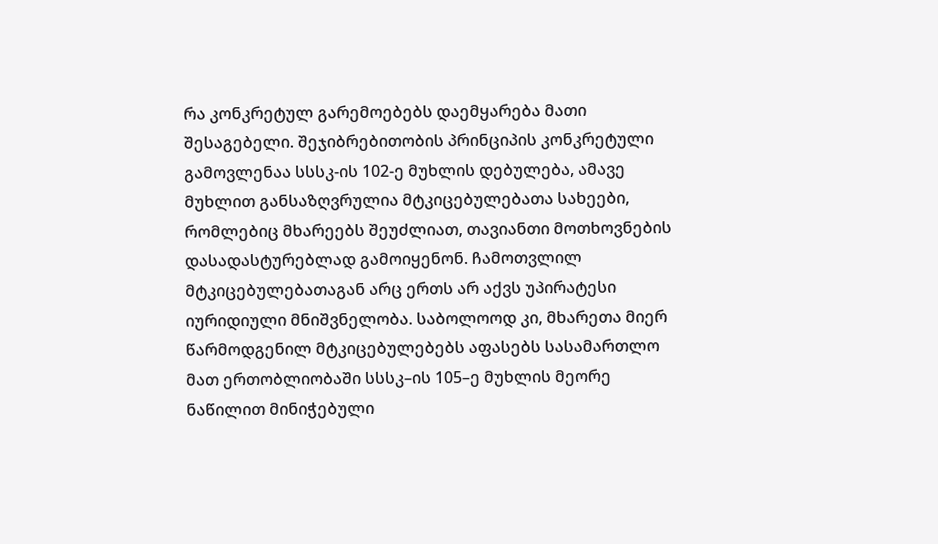რა კონკრეტულ გარემოებებს დაემყარება მათი შესაგებელი. შეჯიბრებითობის პრინციპის კონკრეტული გამოვლენაა სსსკ-ის 102-ე მუხლის დებულება, ამავე მუხლით განსაზღვრულია მტკიცებულებათა სახეები, რომლებიც მხარეებს შეუძლიათ, თავიანთი მოთხოვნების დასადასტურებლად გამოიყენონ. ჩამოთვლილ მტკიცებულებათაგან არც ერთს არ აქვს უპირატესი იურიდიული მნიშვნელობა. საბოლოოდ კი, მხარეთა მიერ წარმოდგენილ მტკიცებულებებს აფასებს სასამართლო მათ ერთობლიობაში სსსკ–ის 105–ე მუხლის მეორე ნაწილით მინიჭებული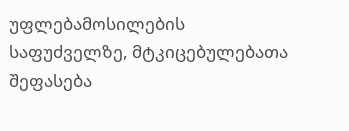უფლებამოსილების საფუძველზე, მტკიცებულებათა შეფასება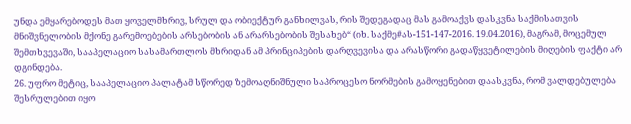უნდა ემყარებოდეს მათ ყოველმხრივ, სრულ და ობიექტურ განხილვას, რის შედეგადაც მას გამოაქვს დასკვნა საქმისათვის მნიშვნელობის მქონე გარემოებების არსებობის ან არარსებობის შესახებ“ (იხ. საქმე#ას-151-147-2016. 19.04.2016), მაგრამ, მოცემულ შემთხვევაში, სააპელაციო სასამართლოს მხრიდან ამ პრინციპების დარღვევისა და არასწორი გადაწყვეტილების მიღების ფაქტი არ დგინდება.
26. უფრო მეტიც, სააპელაციო პალატამ სწორედ ზემოაღნიშნული საპროცესო ნორმების გამოყენებით დაასკვნა, რომ ვალდებულება შესრულებით იყო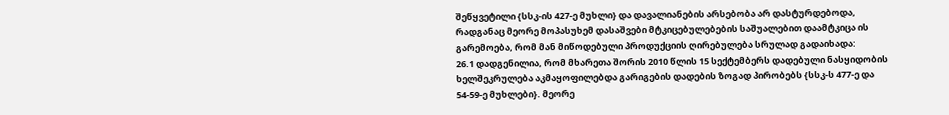შეწყვეტილი {სსკ-ის 427-ე მუხლი} და დავალიანების არსებობა არ დასტურდებოდა, რადგანაც მეორე მოპასუხემ დასაშვები მტკიცებულებების საშუალებით დაამტკიცა ის გარემოება, რომ მან მიწოდებული პროდუქციის ღირებულება სრულად გადაიხადა:
26.1 დადგენილია, რომ მხარეთა შორის 2010 წლის 15 სექტემბერს დადებული ნასყიდობის ხელშეკრულება აკმაყოფილებდა გარიგების დადების ზოგად პირობებს {სსკ-ს 477-ე და 54-59-ე მუხლები}. მეორე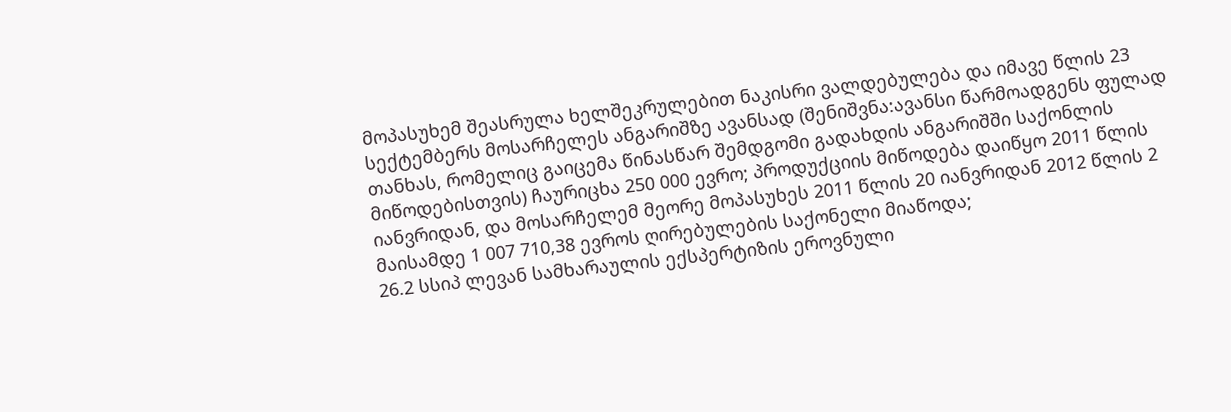მოპასუხემ შეასრულა ხელშეკრულებით ნაკისრი ვალდებულება და იმავე წლის 23 სექტემბერს მოსარჩელეს ანგარიშზე ავანსად (შენიშვნა:ავანსი წარმოადგენს ფულად თანხას, რომელიც გაიცემა წინასწარ შემდგომი გადახდის ანგარიშში საქონლის მიწოდებისთვის) ჩაურიცხა 250 000 ევრო; პროდუქციის მიწოდება დაიწყო 2011 წლის იანვრიდან, და მოსარჩელემ მეორე მოპასუხეს 2011 წლის 20 იანვრიდან 2012 წლის 2 მაისამდე 1 007 710,38 ევროს ღირებულების საქონელი მიაწოდა;
26.2 სსიპ ლევან სამხარაულის ექსპერტიზის ეროვნული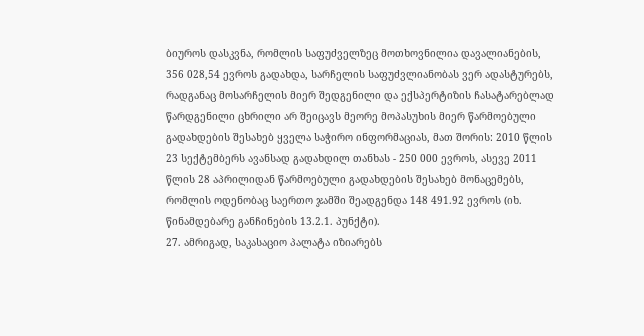ბიუროს დასკვნა, რომლის საფუძველზეც მოთხოვნილია დავალიანების, 356 028,54 ევროს გადახდა, სარჩელის საფუძვლიანობას ვერ ადასტურებს, რადგანაც მოსარჩელის მიერ შედგენილი და ექსპერტიზის ჩასატარებლად წარდგენილი ცხრილი არ შეიცავს მეორე მოპასუხის მიერ წარმოებული გადახდების შესახებ ყველა საჭირო ინფორმაციას, მათ შორის: 2010 წლის 23 სექტემბერს ავანსად გადახდილ თანხას - 250 000 ევროს, ასევე 2011 წლის 28 აპრილიდან წარმოებული გადახდების შესახებ მონაცემებს, რომლის ოდენობაც საერთო ჯამში შეადგენდა 148 491.92 ევროს (იხ. წინამდებარე განჩინების 13.2.1. პუნქტი).
27. ამრიგად, საკასაციო პალატა იზიარებს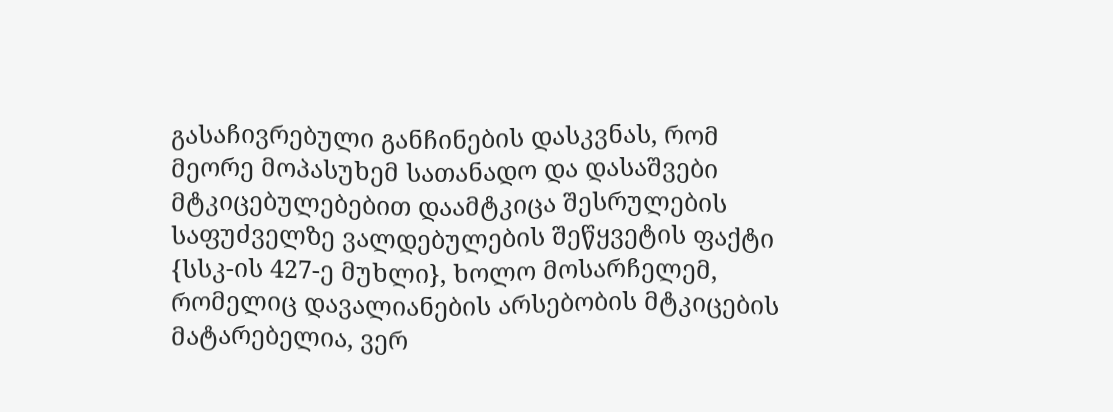გასაჩივრებული განჩინების დასკვნას, რომ მეორე მოპასუხემ სათანადო და დასაშვები მტკიცებულებებით დაამტკიცა შესრულების საფუძველზე ვალდებულების შეწყვეტის ფაქტი {სსკ-ის 427-ე მუხლი}, ხოლო მოსარჩელემ, რომელიც დავალიანების არსებობის მტკიცების მატარებელია, ვერ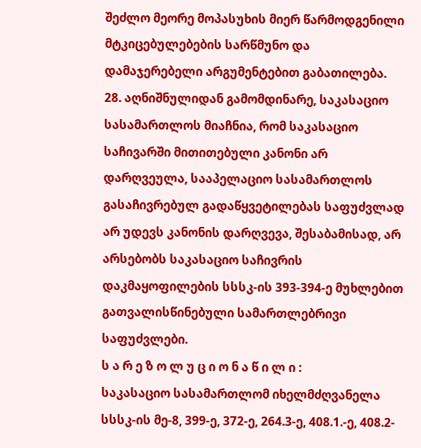შეძლო მეორე მოპასუხის მიერ წარმოდგენილი მტკიცებულებების სარწმუნო და დამაჯერებელი არგუმენტებით გაბათილება.
28. აღნიშნულიდან გამომდინარე, საკასაციო სასამართლოს მიაჩნია, რომ საკასაციო საჩივარში მითითებული კანონი არ დარღვეულა, სააპელაციო სასამართლოს გასაჩივრებულ გადაწყვეტილებას საფუძვლად არ უდევს კანონის დარღვევა, შესაბამისად, არ არსებობს საკასაციო საჩივრის დაკმაყოფილების სსსკ-ის 393-394-ე მუხლებით გათვალისწინებული სამართლებრივი საფუძვლები.
ს ა რ ე ზ ო ლ უ ც ი ო ნ ა წ ი ლ ი :
საკასაციო სასამართლომ იხელმძღვანელა სსსკ-ის მე-8, 399-ე, 372-ე, 264.3-ე, 408.1.-ე, 408.2-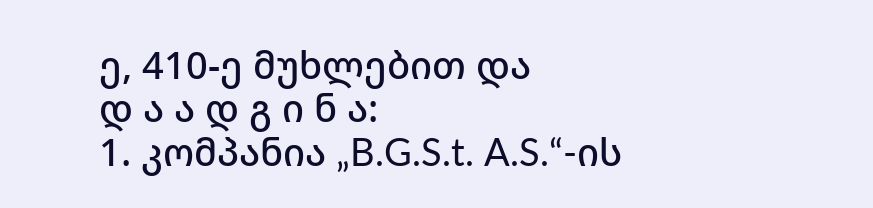ე, 410-ე მუხლებით და
დ ა ა დ გ ი ნ ა:
1. კომპანია „B.G.S.t. A.S.“-ის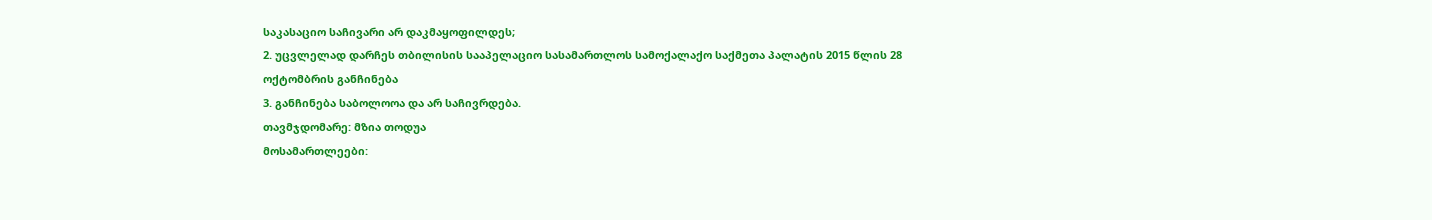საკასაციო საჩივარი არ დაკმაყოფილდეს;
2. უცვლელად დარჩეს თბილისის სააპელაციო სასამართლოს სამოქალაქო საქმეთა პალატის 2015 წლის 28 ოქტომბრის განჩინება
3. განჩინება საბოლოოა და არ საჩივრდება.
თავმჯდომარე: მზია თოდუა
მოსამართლეები: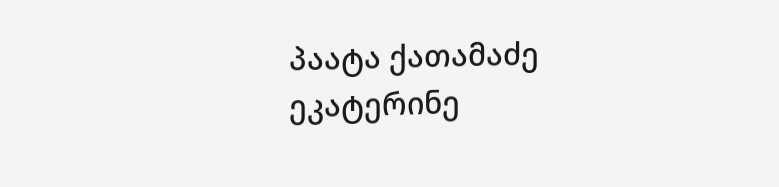პაატა ქათამაძე
ეკატერინე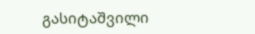გასიტაშვილი